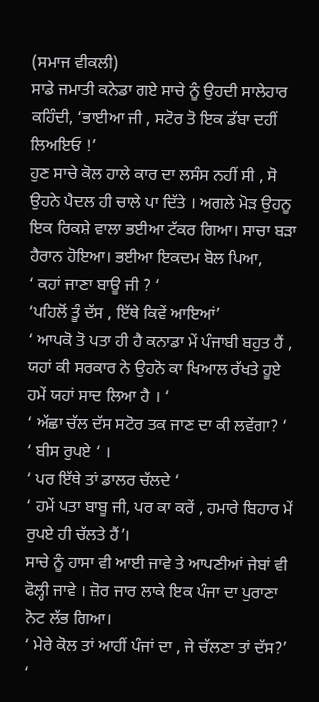(ਸਮਾਜ ਵੀਕਲੀ)
ਸਾਡੇ ਜਮਾਤੀ ਕਨੇਡਾ ਗਏ ਸਾਚੇ ਨੂੰ ਉਹਦੀ ਸਾਲੇਹਾਰ ਕਹਿੰਦੀ, ‘ਭਾਈਆ ਜੀ , ਸਟੋਰ ਤੋ ਇਕ ਡੱਬਾ ਦਹੀਂ ਲਿਅਇਓ !’
ਹੁਣ ਸਾਚੇ ਕੋਲ ਹਾਲੇ ਕਾਰ ਦਾ ਲਸੰਸ ਨਹੀਂ ਸੀ , ਸੋ ਉਹਨੇ ਪੈਦਲ ਹੀ ਚਾਲੇ ਪਾ ਦਿੱਤੇ । ਅਗਲੇ ਮੋੜ ਉਹਨੂ ਇਕ ਰਿਕਸ਼ੇ ਵਾਲਾ ਭਈਆ ਟੱਕਰ ਗਿਆ। ਸਾਚਾ ਬੜਾ ਹੈਰਾਨ ਹੋਇਆ। ਭਈਆ ਇਕਦਮ ਬੋਲ ਪਿਆ,
‘ ਕਹਾਂ ਜਾਣਾ ਬਾਊ ਜੀ ? ‘
‘ਪਹਿਲੋਂ ਤੂੰ ਦੱਸ , ਇੱਥੇ ਕਿਵੇਂ ਆਇਆਂ’
‘ ਆਪਕੋ ਤੋ ਪਤਾ ਹੀ ਹੈ ਕਨਾਡਾ ਮੇਂ ਪੰਜਾਬੀ ਬਹੁਤ ਹੈਂ , ਯਹਾਂ ਕੀ ਸਰਕਾਰ ਨੇ ਉਹਨੋ ਕਾ ਖਿਆਲ ਰੱਖਤੇ ਹੂਏ ਹਮੇਂ ਯਹਾਂ ਸਾਦ ਲਿਆ ਹੈ । ‘
‘ ਅੱਛਾ ਚੱਲ ਦੱਸ ਸਟੋਰ ਤਕ ਜਾਣ ਦਾ ਕੀ ਲਵੇਂਗਾ? ‘
‘ ਬੀਸ ਰੁਪਏ ‘ ।
‘ ਪਰ ਇੱਥੇ ਤਾਂ ਡਾਲਰ ਚੱਲਦੇ ‘
‘ ਹਮੇਂ ਪਤਾ ਬਾਬੂ ਜੀ, ਪਰ ਕਾ ਕਰੇਂ , ਹਮਾਰੇ ਬਿਹਾਰ ਮੇਂ ਰੁਪਏ ਹੀ ਚੱਲਤੇ ਹੈਂ’।
ਸਾਚੇ ਨੂੰ ਹਾਸਾ ਵੀ ਆਈ ਜਾਵੇ ਤੇ ਆਪਣੀਆਂ ਜੇਬਾਂ ਵੀ ਫੋਲ੍ਹੀ ਜਾਵੇ । ਜ਼ੋਰ ਜਾਰ ਲਾਕੇ ਇਕ ਪੰਜਾ ਦਾ ਪੁਰਾਣਾ ਨੋਟ ਲੱਭ ਗਿਆ।
‘ ਮੇਰੇ ਕੋਲ ਤਾਂ ਆਹੀਂ ਪੰਜਾਂ ਦਾ , ਜੇ ਚੱਲਣਾ ਤਾਂ ਦੱਸ?’
‘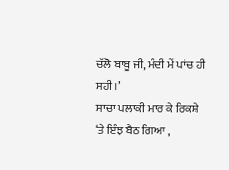ਚੱਲੋ ਬਾਬੂ ਜੀ, ਮੰਦੀ ਮੇਂ ਪਾਂਚ ਹੀ ਸਹੀ।’
ਸਾਚਾ ਪਲਾਕੀ ਮਾਰ ਕੇ ਰਿਕਸ਼ੇ ‘ਤੇ ਇੰਝ ਬੈਠ ਗਿਆ ,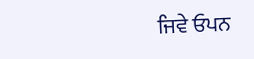ਜਿਵੇ ਓਪਨ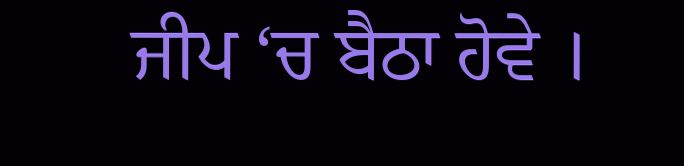ਜੀਪ ‘ਚ ਬੈਠਾ ਹੋਵੇ ।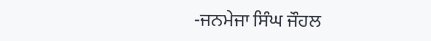-ਜਨਮੇਜਾ ਸਿੰਘ ਜੌਹਲ